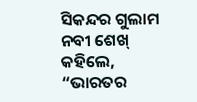ସିକନ୍ଦର ଗୁଲାମ ନବୀ ଶେଖ୍ କହିଲେ, “ଭାରତର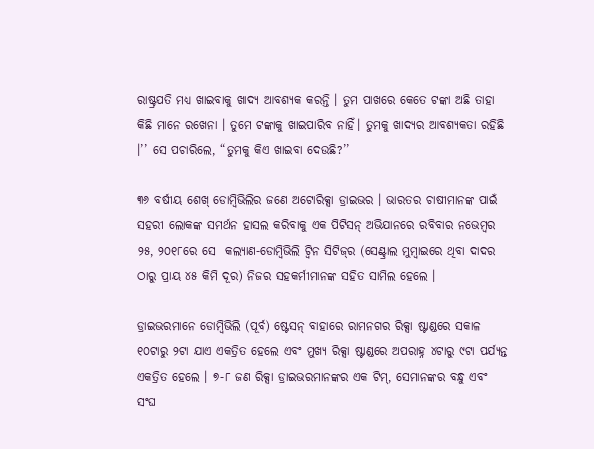ରାଷ୍ଟ୍ରପତି ମଧ୍ୟ ଖାଇବାକୁ ଖାଦ୍ୟ ଆବଶ୍ୟକ କରନ୍ତି । ତୁମ ପାଖରେ କେତେ ଟଙ୍କା ଅଛି ତାହା କିଛି ମାନେ ରଖେନା । ତୁମେ ଟଙ୍କାକୁ ଖାଇପାରିବ ନାହିଁ। ତୁମକୁ ଖାଦ୍ୟର ଆବଶ୍ୟକତା ରହିଛି ।’’ ସେ ପଚାରିଲେ, “ତୁମକୁ କିଏ ଖାଇବା ଦେଉଛି?’’

୩୬ ବର୍ଷୀୟ ଶେଖ୍ ଡୋମ୍ବିଭିଲିର ଜଣେ ଅଟୋରିକ୍ସା ଡ୍ରାଇଭର । ଭାରତର ଚାଷୀମାନଙ୍କ ପାଇଁ ସହରୀ ଲୋକଙ୍କ ସମର୍ଥନ ହାସଲ କରିବାକୁ ଏକ ପିଟିସନ୍ ଅଭିଯାନରେ ରବିବାର ନଭେମ୍ବର ୨୫, ୨୦୧୮ରେ ସେ  କଲ୍ୟାଣ-ଡୋମ୍ବିଭିଲି ଟ୍ୱିନ ସିଟିଜ୍‌ର (ସେଣ୍ଟ୍ରାଲ ମୁମ୍ବାଇରେ ଥିବା ଦାଦର ଠାରୁ ପ୍ରାୟ ୪୫ କିମି ଦୂର) ନିଜର ସହକର୍ମୀମାନଙ୍କ ସହିତ ସାମିଲ ହେଲେ ।

ଡ୍ରାଇଭରମାନେ ଡୋମ୍ବିଭିଲି (ପୂର୍ବ) ଷ୍ଟେସନ୍ ବାହାରେ ରାମନଗର ରିକ୍ସା ଷ୍ଟାଣ୍ଡରେ ସକାଳ ୧୦ଟାରୁ ୨ଟା ଯାଏ ଏକତ୍ରିତ ହେଲେ ଏବଂ ମୁଖ୍ୟ ରିକ୍ସା ଷ୍ଟାଣ୍ଡରେ ଅପରାହ୍ନ ୪ଟାରୁ ୯ଟା ପର୍ଯ୍ୟନ୍ତ ଏକତ୍ରିତ ହେଲେ । ୭-୮ ଜଣ ରିକ୍ସା ଡ୍ରାଇଭରମାନଙ୍କର ଏକ ଟିମ୍, ସେମାନଙ୍କର ବନ୍ଧୁ ଏବଂ ସଂଘ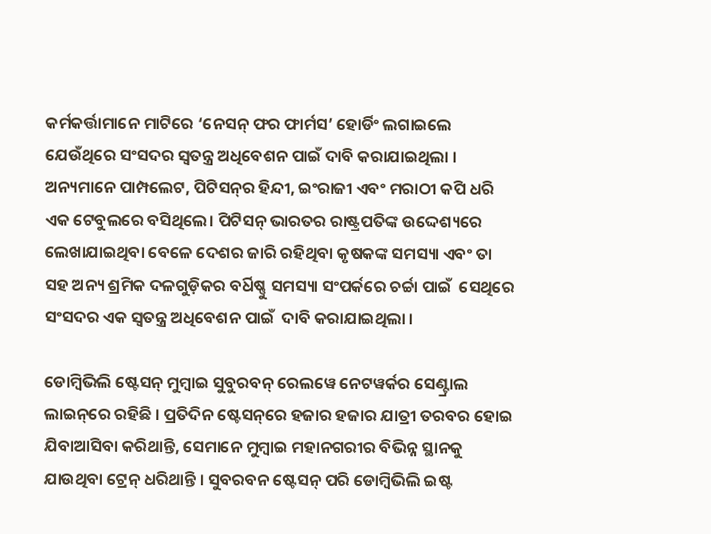କର୍ମକର୍ତ୍ତାମାନେ ମାଟିରେ ‘ନେସନ୍ ଫର ଫାର୍ମସ’ ହୋର୍ଡିଂ ଲଗାଇଲେ ଯେଉଁଥିରେ ସଂସଦର ସ୍ୱତନ୍ତ୍ର ଅଧିବେଶନ ପାଇଁ ଦାବି କରାଯାଇଥିଲା । ଅନ୍ୟମାନେ ପାମ୍ପଲେଟ, ପିଟିସନ୍‌ର ହିନ୍ଦୀ, ଇଂରାଜୀ ଏବଂ ମରାଠୀ କପି ଧରି ଏକ ଟେବୁଲରେ ବସିଥିଲେ। ପିଟିସନ୍ ଭାରତର ରାଷ୍ଟ୍ରପତିଙ୍କ ଉଦ୍ଦେଶ୍ୟରେ ଲେଖାଯାଇଥିବା ବେଳେ ଦେଶର ଜାରି ରହିଥିବା କୃଷକଙ୍କ ସମସ୍ୟା ଏବଂ ତା ସହ ଅନ୍ୟ ଶ୍ରମିକ ଦଳଗୁଡ଼ିକର ବର୍ଧିଷ୍ଣୁ ସମସ୍ୟା ସଂପର୍କରେ ଚର୍ଚ୍ଚା ପାଇଁ  ସେଥିରେ ସଂସଦର ଏକ ସ୍ୱତନ୍ତ୍ର ଅଧିବେଶନ ପାଇଁ  ଦାବି କରାଯାଇଥିଲା ।

ଡୋମ୍ବିଭିଲି ଷ୍ଟେସନ୍ ମୁମ୍ବାଇ ସୁବୁରବନ୍ ରେଲୱେ ନେଟୱର୍କର ସେଣ୍ଟ୍ରାଲ ଲାଇନ୍‌ରେ ରହିଛି । ପ୍ରତିଦିନ ଷ୍ଟେସନ୍‌ରେ ହଜାର ହଜାର ଯାତ୍ରୀ ତରବର ହୋଇ ଯିବାଆସିବା କରିଥାନ୍ତି, ସେମାନେ ମୁମ୍ବାଇ ମହାନଗରୀର ବିଭିନ୍ନ ସ୍ଥାନକୁ ଯାଉଥିବା ଟ୍ରେନ୍ ଧରିଥାନ୍ତି । ସୁବରବନ ଷ୍ଟେସନ୍ ପରି ଡୋମ୍ବିଭିଲି ଇଷ୍ଟ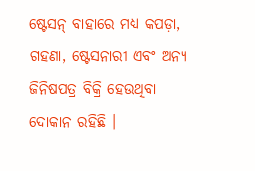ଷ୍ଟେସନ୍ ବାହାରେ ମଧ୍ୟ କପଡ଼ା, ଗହଣା, ଷ୍ଟେସନାରୀ ଏବଂ ଅନ୍ୟ ଜିନିଷପତ୍ର ବିକ୍ରି ହେଉଥିବା ଦୋକାନ ରହିଛି ।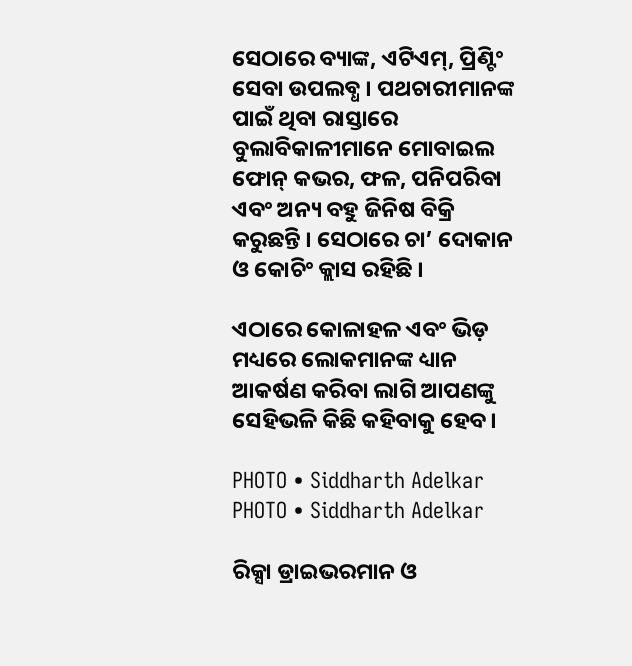ସେଠାରେ ବ୍ୟାଙ୍କ, ଏଟିଏମ୍, ପ୍ରିଣ୍ଟିଂ ସେବା ଉପଲବ୍ଧ । ପଥଚାରୀମାନଙ୍କ ପାଇଁ ଥିବା ରାସ୍ତାରେ ବୁଲାବିକାଳୀମାନେ ମୋବାଇଲ ଫୋନ୍ କଭର, ଫଳ, ପନିପରିବା ଏବଂ ଅନ୍ୟ ବହୁ ଜିନିଷ ବିକ୍ରି କରୁଛନ୍ତି । ସେଠାରେ ଚା’ ଦୋକାନ ଓ କୋଚିଂ କ୍ଲାସ ରହିଛି ।

ଏଠାରେ କୋଳାହଳ ଏବଂ ଭିଡ଼ ମଧ୍ୟରେ ଲୋକମାନଙ୍କ ଧ୍ୟାନ ଆକର୍ଷଣ କରିବା ଲାଗି ଆପଣଙ୍କୁ ସେହିଭଳି କିଛି କହିବାକୁ ହେବ।

PHOTO • Siddharth Adelkar
PHOTO • Siddharth Adelkar

ରିକ୍ସା ଡ୍ରାଇଭରମାନ ଓ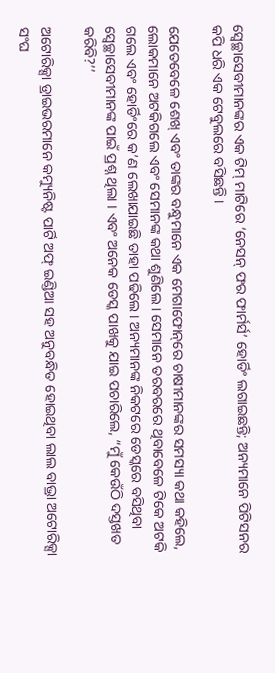ସ୍ୱେଚ୍ଛାସେବୀମାନଙ୍କର ଏକ ଟିମ୍ ମାଟିରେ ‘ନେସନ୍ ଫର ଫାର୍ମର୍ସ’ ହୋର୍ଡିଂ ଲଗାଇଛନ୍ତି; ଅନ୍ୟମାନେ ପିଟିସନର କପି ଧରି ଏକ ଟେବୁଲରେ ବସିଛନ୍ତି ।

ଯେତେବେଳେ ଶେଖ୍ ଏବଂ ତାଙ୍କର ବନ୍ଧୁମାନେ ଏକ ମେଗାଫୋନ୍‌ରେ ଚାଷୀମାନଙ୍କର ସମସ୍ୟା କଥା କହିଲେ, ଲୋକମାନେ ଅଟକିଗଲେ ଏବଂ ସେମାନଙ୍କ କଥା ଶୁଣିଲେ । ସେମାନେ ତରବରରେ ଥିବାବେଳେ ଟିକେ ଅଟକି ଗଲେ ଏବଂ ହୋର୍ଡିଂରେ କ’ଣ ଲେଖାଯାଇଛି ତାହା ପଢିଲେ। ଅନ୍ୟମାନଙ୍କ ନିକଟରେ ଡେସ୍କରେ ବସିଥିବା ସ୍ୱେଚ୍ଛାସେବୀମାନଙ୍କ ପାଇଁ ପ୍ରଶ୍ନ ଥିଲା । ଏବଂ ଅନେକ ଡେସ୍କ ପାଖକୁ ଯାଇ ପଚାରିଲେ, “ମୁଁ କେଉଁଠି ଦସ୍ତଖତ କରିବି?’’

ଅଟୋରିକ୍ସା ଡ୍ରାଇଭରମାନେ କମ୍ୟୁନିଷ୍ଟ ପାର୍ଟି ଅଫ୍ ଇଣ୍ଡିଆ ସହ ଅନୁବନ୍ଧିତ ହୋଇଥିବା ଲାଲ ବାଭ୍ରା ଅଟୋରିକ୍ସା ସଂଘ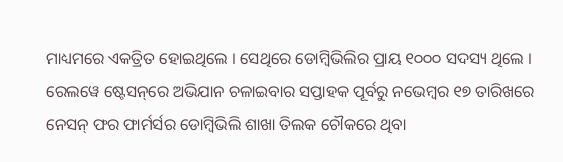ମାଧ୍ୟମରେ ଏକତ୍ରିତ ହୋଇଥିଲେ । ସେଥିରେ ଡୋମ୍ବିଭିଲିର ପ୍ରାୟ ୧୦୦୦ ସଦସ୍ୟ ଥିଲେ । ରେଲୱେ ଷ୍ଟେସନ୍‌ରେ ଅଭିଯାନ ଚଳାଇବାର ସପ୍ତାହକ ପୂର୍ବରୁ ନଭେମ୍ବର ୧୭ ତାରିଖରେ ନେସନ୍ ଫର ଫାର୍ମର୍ସର ଡୋମ୍ବିଭିଲି ଶାଖା ତିଲକ ଚୌକରେ ଥିବା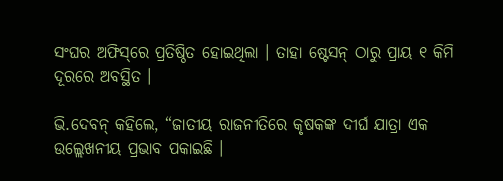ସଂଘର ଅଫିସ୍‌ରେ ପ୍ରତିଷ୍ଠିତ ହୋଇଥିଲା । ତାହା ଷ୍ଟେସନ୍ ଠାରୁ ପ୍ରାୟ ୧ କିମି ଦୂରରେ ଅବସ୍ଥିତ ।

ଭି.ଦେବନ୍ କହିଲେ, “ଜାତୀୟ ରାଜନୀତିରେ କୃଷକଙ୍କ ଦୀର୍ଘ ଯାତ୍ରା ଏକ ଉଲ୍ଲେଖନୀୟ ପ୍ରଭାବ ପକାଇଛି ।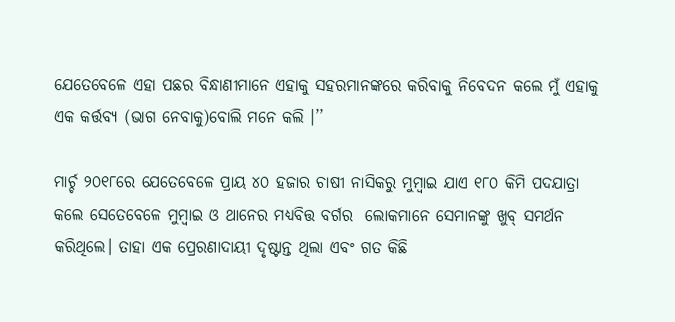ଯେତେବେଳେ ଏହା ପଛର ବିନ୍ଧାଣୀମାନେ ଏହାକୁ ସହରମାନଙ୍କରେ କରିବାକୁ ନିବେଦନ କଲେ ମୁଁ ଏହାକୁ ଏକ କର୍ତ୍ତବ୍ୟ (ଭାଗ ନେବାକୁ)ବୋଲି ମନେ କଲି ।’’

ମାର୍ଚ୍ଚ ୨୦୧୮ରେ ଯେତେବେଳେ ପ୍ରାୟ ୪୦ ହଜାର ଚାଷୀ ନାସିକରୁ ମୁମ୍ବାଇ ଯାଏ ୧୮୦ କିମି ପଦଯାତ୍ରା କଲେ ସେତେବେଳେ ମୁମ୍ବାଇ ଓ ଥାନେର ମଧ୍ୟବିତ୍ତ ବର୍ଗର  ଲୋକମାନେ ସେମାନଙ୍କୁ ଖୁବ୍ ସମର୍ଥନ କରିଥିଲେ। ତାହା ଏକ ପ୍ରେରଣାଦାୟୀ ଦୃଷ୍ଟାନ୍ତ ଥିଲା ଏବଂ ଗତ କିଛି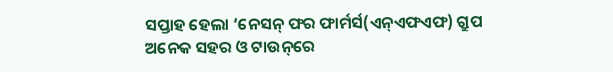ସପ୍ତାହ ହେଲା ‘ନେସନ୍ ଫର ଫାର୍ମର୍ସ(ଏନ୍ଏଫଏଫ) ଗ୍ରୁପ ଅନେକ ସହର ଓ ଟାଉନ୍‌ରେ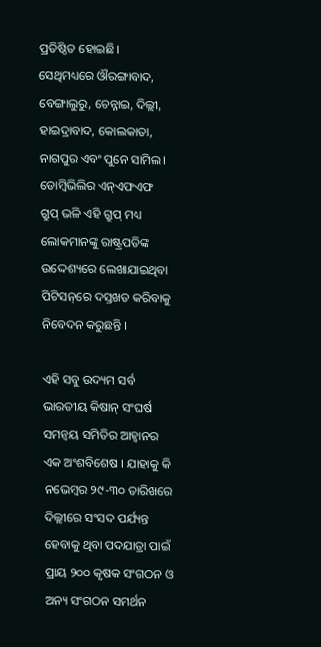ପ୍ରତିଷ୍ଠିତ ହୋଇଛି। ସେଥିମଧ୍ୟରେ ଔରଙ୍ଗାବାଦ, ବେଙ୍ଗାଲୁରୁ, ଚେନ୍ନାଇ, ଦିଲ୍ଲୀ, ହାଇଦ୍ରାବାଦ, କୋଲକାତା, ନାଗପୁର ଏବଂ ପୁନେ ସାମିଲ। ଡୋମ୍ବିଭିଲିର ଏନ୍ଏଫଏଫ ଗ୍ରୁପ୍ ଭଳି ଏହି ଗ୍ରୁପ୍ ମଧ୍ୟ ଲୋକମାନଙ୍କୁ ରାଷ୍ଟ୍ରପତିଙ୍କ ଉଦ୍ଦେଶ୍ୟରେ ଲେଖାଯାଇଥିବା ପିଟିସନ୍‌ରେ ଦସ୍ତଖତ କରିବାକୁ ନିବେଦନ କରୁଛନ୍ତି ।

ଏହି ସବୁ ଉଦ୍ୟମ ସର୍ବ ଭାରତୀୟ କିଷାନ୍ ସଂଘର୍ଷ ସମନ୍ୱୟ ସମିତିର ଆହ୍ୱାନର ଏକ ଅଂଶବିଶେଷ । ଯାହାକୁ କି ନଭେମ୍ବର ୨୯-୩୦ ତାରିଖରେ ଦିଲ୍ଲୀରେ ସଂସଦ ପର୍ଯ୍ୟନ୍ତ ହେବାକୁ ଥିବା ପଦଯାତ୍ରା ପାଇଁ  ପ୍ରାୟ ୨୦୦ କୃଷକ ସଂଗଠନ ଓ ଅନ୍ୟ ସଂଗଠନ ସମର୍ଥନ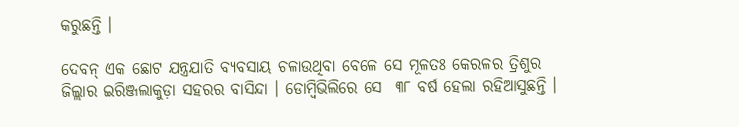କରୁଛନ୍ତି ।

ଦେବନ୍ ଏକ ଛୋଟ ଯନ୍ତ୍ରଯାତି ବ୍ୟବସାୟ ଚଳାଉଥିବା ବେଳେ ସେ ମୂଳତଃ କେରଳର ତ୍ରିଶୁର ଜିଲ୍ଲାର ଇରିଞ୍ଜଲାକୁଡ଼ା ସହରର ବାସିନ୍ଦା । ଡୋମ୍ବିଭିଲିରେ ସେ  ୩୮ ବର୍ଷ ହେଲା ରହିଆସୁଛନ୍ତି ।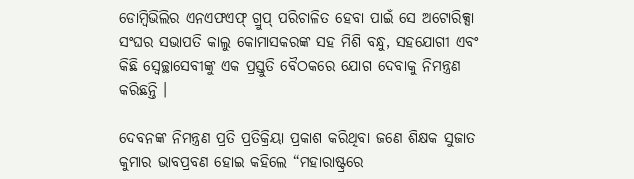ଡୋମ୍ବିଭିଲିର ଏନଏଫଏଫ୍ ଗ୍ରୁପ୍ ପରିଚାଳିତ ହେବା ପାଇଁ ସେ ଅଟୋରିକ୍ସା ସଂଘର ସଭାପତି କାଲୁ କୋମାସକରଙ୍କ ସହ ମିଶି ବନ୍ଧୁ, ସହଯୋଗୀ ଏବଂ କିଛି ସ୍ୱେଚ୍ଛାସେବୀଙ୍କୁ ଏକ ପ୍ରସ୍ତୁତି ବୈଠକରେ ଯୋଗ ଦେବାକୁ ନିମନ୍ତ୍ରଣ କରିଛନ୍ତି ।

ଦେବନଙ୍କ ନିମନ୍ତ୍ରଣ ପ୍ରତି ପ୍ରତିକ୍ରିୟା ପ୍ରକାଶ କରିଥିବା ଜଣେ ଶିକ୍ଷକ ସୁଜାତ କୁମାର ଭାବପ୍ରବଣ ହୋଇ କହିଲେ “ମହାରାଷ୍ଟ୍ରରେ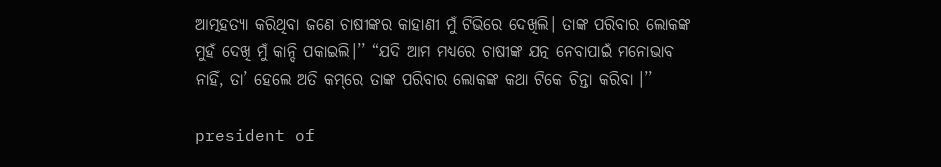ଆତ୍ମହତ୍ୟା କରିଥିବା ଜଣେ ଚାଷୀଙ୍କର କାହାଣୀ ମୁଁ ଟିଭିରେ ଦେଖିଲି। ତାଙ୍କ ପରିବାର ଲୋକଙ୍କ ମୁହଁ ଦେଖି ମୁଁ କାନ୍ଦି ପକାଇଲି।’’ “ଯଦି ଆମ ମଧ୍ୟରେ ଚାଷୀଙ୍କ ଯତ୍ନ ନେବାପାଇଁ ମନୋଭାବ ନାହିଁ, ତା’ ହେଲେ ଅତି କମ୍‌ରେ ତାଙ୍କ ପରିବାର ଲୋକଙ୍କ କଥା ଟିକେ ଚିନ୍ତା କରିବା ।’’

president of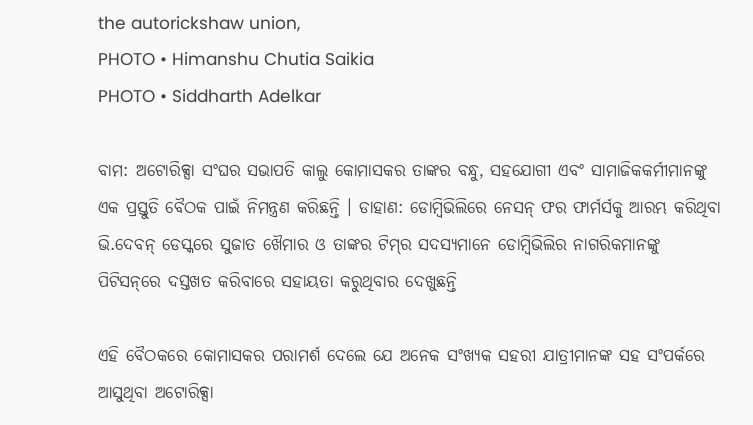the autorickshaw union,
PHOTO • Himanshu Chutia Saikia
PHOTO • Siddharth Adelkar

ବାମ: ଅଟୋରିକ୍ସା ସଂଘର ସଭାପତି କାଲୁ କୋମାସକର ତାଙ୍କର ବନ୍ଧୁ, ସହଯୋଗୀ ଏବଂ ସାମାଜିକକର୍ମୀମାନଙ୍କୁ ଏକ ପ୍ରସ୍ତୁତି ବୈଠକ ପାଇଁ ନିମନ୍ତ୍ରଣ କରିଛନ୍ତି । ଡାହାଣ: ଡୋମ୍ବିଭିଲିରେ ନେସନ୍ ଫର ଫାର୍ମର୍ସକୁ ଆରମ୍ଭ କରିଥିବା ଭି.ଦେବନ୍ ଡେସ୍କରେ ସୁଜାତ ଖୈମାର ଓ ତାଙ୍କର ଟିମ୍‌ର ସଦସ୍ୟମାନେ ଡୋମ୍ବିଭିଲିର ନାଗରିକମାନଙ୍କୁ ପିଟିସନ୍‌ରେ ଦସ୍ତଖତ କରିବାରେ ସହାୟତା କରୁଥିବାର ଦେଖୁଛନ୍ତି

ଏହି ବୈଠକରେ କୋମାସକର ପରାମର୍ଶ ଦେଲେ ଯେ ଅନେକ ସଂଖ୍ୟକ ସହରୀ ଯାତ୍ରୀମାନଙ୍କ ସହ ସଂପର୍କରେ ଆସୁଥିବା ଅଟୋରିକ୍ସା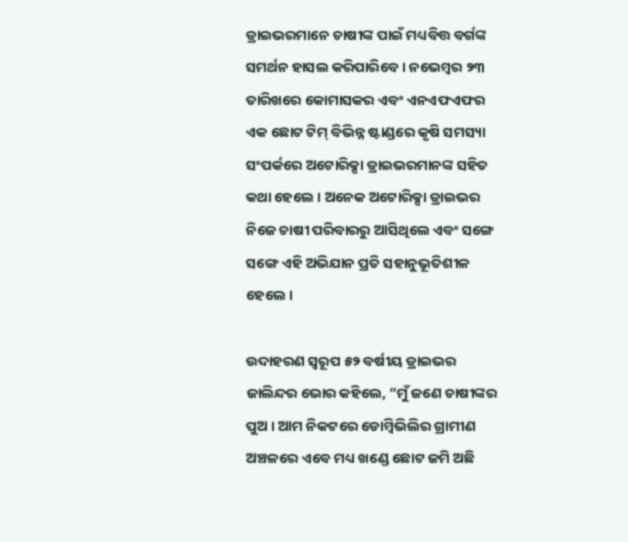ଡ୍ରାଇଭରମାନେ ଚାଷୀଙ୍କ ପାଇଁ ମଧ୍ୟବିତ୍ତ ବର୍ଗଙ୍କ ସମର୍ଥନ ହାସଲ କରିପାରିବେ । ନଭେମ୍ବର ୨୩ ତାରିଖରେ କୋମାସକର ଏବଂ ଏନଏଫଏଫର ଏକ ଛୋଟ ଟିମ୍ ବିଭିନ୍ନ ଷ୍ଟାଣ୍ଡରେ କୃଷି ସମସ୍ୟା ସଂପର୍କରେ ଅଟୋରିକ୍ସା ଡ୍ରାଇଭରମାନଙ୍କ ସହିତ କଥା ହେଲେ । ଅନେକ ଅଟୋରିକ୍ସା ଡ୍ରାଇଭର ନିଜେ ଚାଷୀ ପରିବାରରୁ ଆସିଥିଲେ ଏବଂ ସଙ୍ଗେ ସଙ୍ଗେ ଏହି ଅଭିଯାନ ପ୍ରତି ସହାନୁଭୂତିଶୀଳ ହେଲେ ।

ଉଦାହରଣ ସ୍ୱରୂପ ୫୨ ବର୍ଷୀୟ ଡ୍ରାଇଭର ଜାଲିନ୍ଦର ଭୋର କହିଲେ, “ମୁଁ ଜଣେ ଚାଷୀଙ୍କର ପୁଅ । ଆମ ନିକଟରେ ଡୋମ୍ବିଭିଲିର ଗ୍ରାମୀଣ ଅଞ୍ଚଳରେ ଏବେ ମଧ୍ୟ ଖଣ୍ଡେ ଛୋଟ ଜମି ଅଛି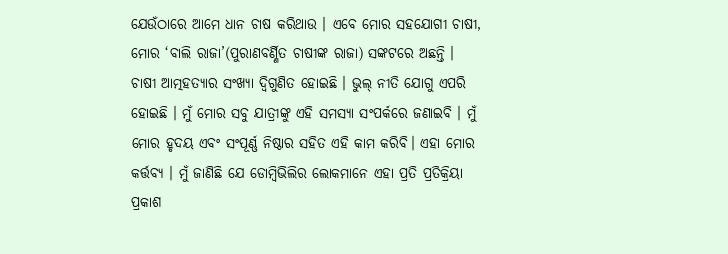ଯେଉଁଠାରେ ଆମେ ଧାନ ଚାଷ କରିଥାଉ । ଏବେ ମୋର ସହଯୋଗୀ ଚାଷୀ, ମୋର ‘ବାଲି ରାଜା’(ପୁରାଣବର୍ଣ୍ଣିତ ଚାଷୀଙ୍କ ରାଜା) ସଙ୍କଟରେ ଅଛନ୍ତି । ଚାଷୀ ଆତ୍ମହତ୍ୟାର ସଂଖ୍ୟା ଦ୍ୱିଗୁଣିତ ହୋଇଛି । ଭୁଲ୍ ନୀତି ଯୋଗୁ ଏପରି ହୋଇଛି । ମୁଁ ମୋର ସବୁ ଯାତ୍ରୀଙ୍କୁ ଏହି ସମସ୍ୟା ସଂପର୍କରେ ଜଣାଇବି । ମୁଁ ମୋର ହୃଦୟ ଏବଂ ସଂପୂର୍ଣ୍ଣ ନିଷ୍ଠାର ସହିତ ଏହି କାମ କରିବି। ଏହା ମୋର କର୍ତ୍ତବ୍ୟ । ମୁଁ ଜାଣିଛି ଯେ ଡୋମ୍ବିଭିଲିର ଲୋକମାନେ ଏହା ପ୍ରତି ପ୍ରତିକ୍ରିୟା ପ୍ରକାଶ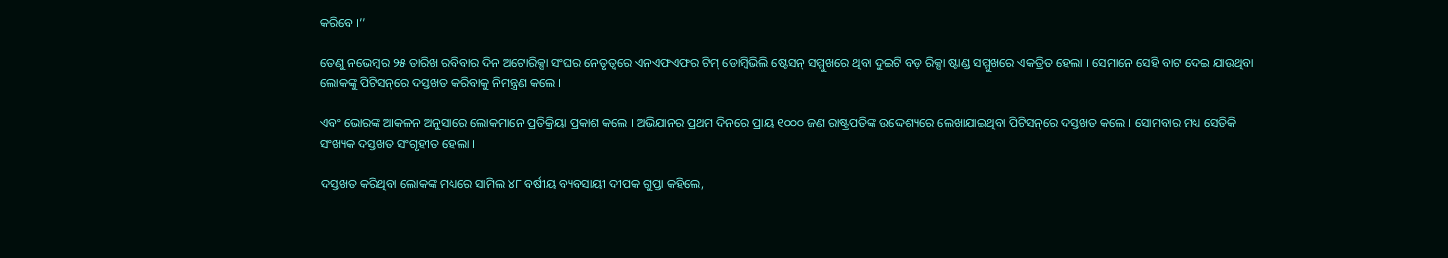କରିବେ ।’’

ତେଣୁ ନଭେମ୍ବର ୨୫ ତାରିଖ ରବିବାର ଦିନ ଅଟୋରିକ୍ସା ସଂଘର ନେତୃତ୍ୱରେ ଏନଏଫଏଫର ଟିମ୍ ଡୋମ୍ବିଭିଲି ଷ୍ଟେସନ୍ ସମ୍ମୁଖରେ ଥିବା ଦୁଇଟି ବଡ଼ ରିକ୍ସା ଷ୍ଟାଣ୍ଡ ସମ୍ମୁଖରେ ଏକତ୍ରିତ ହେଲା । ସେମାନେ ସେହି ବାଟ ଦେଇ ଯାଉଥିବା ଲୋକଙ୍କୁ ପିଟିସନ୍‌ରେ ଦସ୍ତଖତ କରିବାକୁ ନିମନ୍ତ୍ରଣ କଲେ ।

ଏବଂ ଭୋରଙ୍କ ଆକଳନ ଅନୁସାରେ ଲୋକମାନେ ପ୍ରତିକ୍ରିୟା ପ୍ରକାଶ କଲେ । ଅଭିଯାନର ପ୍ରଥମ ଦିନରେ ପ୍ରାୟ ୧୦୦୦ ଜଣ ରାଷ୍ଟ୍ରପତିଙ୍କ ଉଦ୍ଦେଶ୍ୟରେ ଲେଖାଯାଇଥିବା ପିଟିସନ୍‌ରେ ଦସ୍ତଖତ କଲେ । ସୋମବାର ମଧ୍ୟ ସେତିକି ସଂଖ୍ୟକ ଦସ୍ତଖତ ସଂଗୃହୀତ ହେଲା ।

ଦସ୍ତଖତ କରିଥିବା ଲୋକଙ୍କ ମଧ୍ୟରେ ସାମିଲ ୪୮ ବର୍ଷୀୟ ବ୍ୟବସାୟୀ ଦୀପକ ଗୁପ୍ତା କହିଲେ,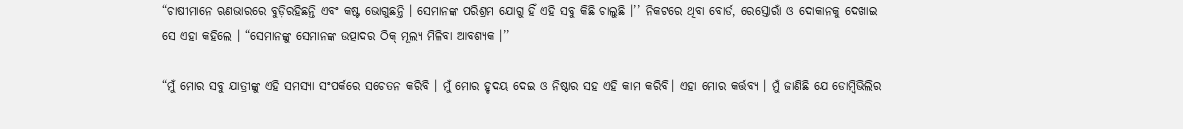“ଚାଷୀମାନେ ଋଣଭାରରେ ବୁଡ଼ିରହିଛନ୍ତି ଏବଂ କଷ୍ଟ ଭୋଗୁଛନ୍ତି । ସେମାନଙ୍କ ପରିଶ୍ରମ ଯୋଗୁ ହିଁ ଏହି ସବୁ କିଛି ଚାଲୁଛି ।’’ ନିକଟରେ ଥିବା ବୋର୍ଡ, ରେସ୍ତୋରାଁ ଓ ଦୋକାନକୁ ଦେଖାଇ ସେ ଏହା କହିଲେ । “ସେମାନଙ୍କୁ ସେମାନଙ୍କ ଉତ୍ପାଦର ଠିକ୍ ମୂଲ୍ୟ ମିଳିବା ଆବଶ୍ୟକ ।’’

“ମୁଁ ମୋର ସବୁ ଯାତ୍ରୀଙ୍କୁ ଏହି ସମସ୍ୟା ସଂପର୍କରେ ସଚେତନ କରିବି । ମୁଁ ମୋର ହୃଦୟ ଦେଇ ଓ ନିଷ୍ଠାର ସହ ଏହି କାମ କରିବି। ଏହା ମୋର କର୍ତ୍ତବ୍ୟ । ମୁଁ ଜାଣିଛି ଯେ ଡୋମ୍ବିଭିଲିର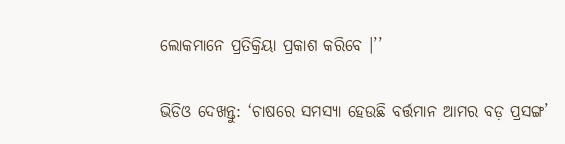ଲୋକମାନେ ପ୍ରତିକ୍ରିୟା ପ୍ରକାଶ କରିବେ ।’’

ଭିଡିଓ ଦେଖନ୍ତୁ: ‘ଚାଷରେ ସମସ୍ୟା ହେଉଛି ବର୍ତ୍ତମାନ ଆମର ବଡ଼ ପ୍ରସଙ୍ଗ’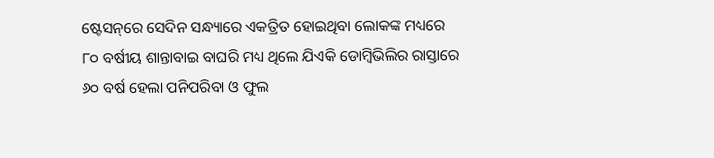ଷ୍ଟେସନ୍‌ରେ ସେଦିନ ସନ୍ଧ୍ୟାରେ ଏକତ୍ରିତ ହୋଇଥିବା ଲୋକଙ୍କ ମଧ୍ୟରେ ୮୦ ବର୍ଷୀୟ ଶାନ୍ତାବାଇ ବାଘରି ମଧ୍ୟ ଥିଲେ ଯିଏକି ଡୋମ୍ବିଭିଲିର ରାସ୍ତାରେ ୬୦ ବର୍ଷ ହେଲା ପନିପରିବା ଓ ଫୁଲ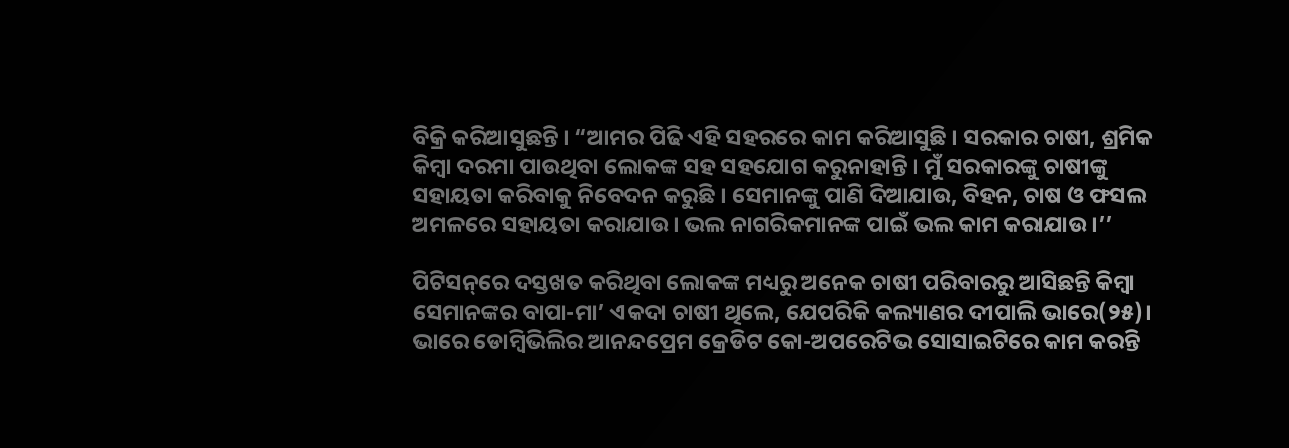ବିକ୍ରି କରିଆସୁଛନ୍ତି । “ଆମର ପିଢି ଏହି ସହରରେ କାମ କରିଆସୁଛି । ସରକାର ଚାଷୀ, ଶ୍ରମିକ କିମ୍ବା ଦରମା ପାଉଥିବା ଲୋକଙ୍କ ସହ ସହଯୋଗ କରୁନାହାନ୍ତି । ମୁଁ ସରକାରଙ୍କୁ ଚାଷୀଙ୍କୁ ସହାୟତା କରିବାକୁ ନିବେଦନ କରୁଛି । ସେମାନଙ୍କୁ ପାଣି ଦିଆଯାଉ, ବିହନ, ଚାଷ ଓ ଫସଲ ଅମଳରେ ସହାୟତା କରାଯାଉ। ଭଲ ନାଗରିକମାନଙ୍କ ପାଇଁ ଭଲ କାମ କରାଯାଉ ।’’

ପିଟିସନ୍‌ରେ ଦସ୍ତଖତ କରିଥିବା ଲୋକଙ୍କ ମଧ୍ୟରୁ ଅନେକ ଚାଷୀ ପରିବାରରୁ ଆସିଛନ୍ତି କିମ୍ବା ସେମାନଙ୍କର ବାପା-ମା’ ଏକଦା ଚାଷୀ ଥିଲେ, ଯେପରିକି କଲ୍ୟାଣର ଦୀପାଲି ଭାରେ(୨୫)। ଭାରେ ଡୋମ୍ବିଭିଲିର ଆନନ୍ଦପ୍ରେମ କ୍ରେଡିଟ କୋ-ଅପରେଟିଭ ସୋସାଇଟିରେ କାମ କରନ୍ତି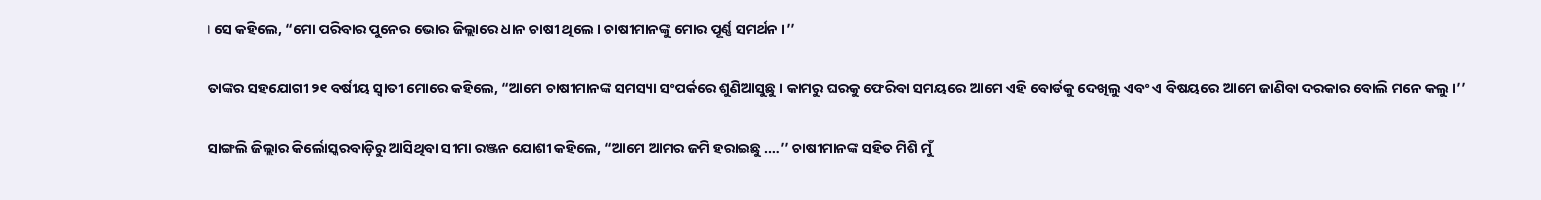। ସେ କହିଲେ, “ମୋ ପରିବାର ପୁନେର ଭୋର ଜିଲ୍ଲାରେ ଧାନ ଚାଷୀ ଥିଲେ । ଚାଷୀମାନଙ୍କୁ ମୋର ପୂର୍ଣ୍ଣ ସମର୍ଥନ ।’’

ତାଙ୍କର ସହଯୋଗୀ ୨୧ ବର୍ଷୀୟ ସ୍ୱାତୀ ମୋରେ କହିଲେ, “ଆମେ ଚାଷୀମାନଙ୍କ ସମସ୍ୟା ସଂପର୍କରେ ଶୁଣିଆସୁଛୁ । କାମରୁ ଘରକୁ ଫେରିବା ସମୟରେ ଆମେ ଏହି ବୋର୍ଡକୁ ଦେଖିଲୁ ଏବଂ ଏ ବିଷୟରେ ଆମେ ଜାଣିବା ଦରକାର ବୋଲି ମନେ କଲୁ ।’’

ସାଙ୍ଗଲି ଜିଲ୍ଲାର କିର୍ଲୋସ୍କରବାଡ଼ିରୁ ଆସିଥିବା ସୀମା ରଞ୍ଜନ ଯୋଶୀ କହିଲେ, “ଆମେ ଆମର ଜମି ହରାଇଛୁ .…’’ ଚାଷୀମାନଙ୍କ ସହିତ ମିଶି ମୁଁ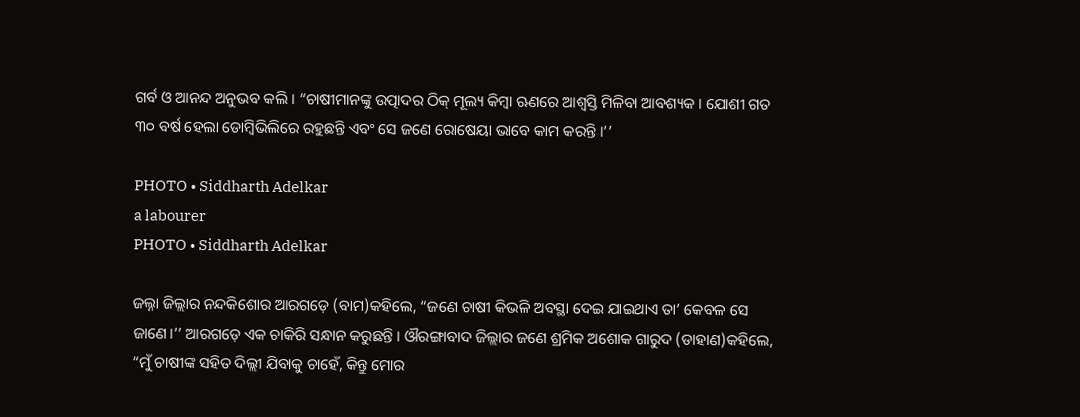ଗର୍ବ ଓ ଆନନ୍ଦ ଅନୁଭବ କଲି । “ଚାଷୀମାନଙ୍କୁ ଉତ୍ପାଦର ଠିକ୍ ମୂଲ୍ୟ କିମ୍ବା ଋଣରେ ଆଶ୍ୱସ୍ତି ମିଳିବା ଆବଶ୍ୟକ । ଯୋଶୀ ଗତ ୩୦ ବର୍ଷ ହେଲା ଡୋମ୍ବିଭିଲିରେ ରହୁଛନ୍ତି ଏବଂ ସେ ଜଣେ ରୋଷେୟା ଭାବେ କାମ କରନ୍ତି ।’’

PHOTO • Siddharth Adelkar
a labourer
PHOTO • Siddharth Adelkar

ଜଲ୍ନା ଜିଲ୍ଲାର ନନ୍ଦକିଶୋର ଆରଗଡ଼େ (ବାମ)କହିଲେ, “ଜଣେ ଚାଷୀ କିଭଳି ଅବସ୍ଥା ଦେଇ ଯାଇଥାଏ ତା’ କେବଳ ସେ ଜାଣେ।’’ ଆରଗଡ଼େ ଏକ ଚାକିରି ସନ୍ଧାନ କରୁଛନ୍ତି । ଔରଙ୍ଗାବାଦ ଜିଲ୍ଲାର ଜଣେ ଶ୍ରମିକ ଅଶୋକ ଗାରୁଦ (ଡାହାଣ)କହିଲେ, “ମୁଁ ଚାଷୀଙ୍କ ସହିତ ଦିଲ୍ଲୀ ଯିବାକୁ ଚାହେଁ, କିନ୍ତୁ ମୋର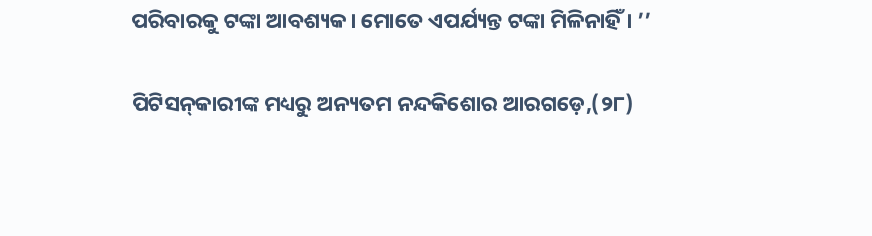ପରିବାରକୁ ଟଙ୍କା ଆବଶ୍ୟକ। ମୋତେ ଏପର୍ଯ୍ୟନ୍ତ ଟଙ୍କା ମିଳିନାହିଁ । ’’

ପିଟିସନ୍‌କାରୀଙ୍କ ମଧ୍ୟରୁ ଅନ୍ୟତମ ନନ୍ଦକିଶୋର ଆରଗଡ଼େ,(୨୮)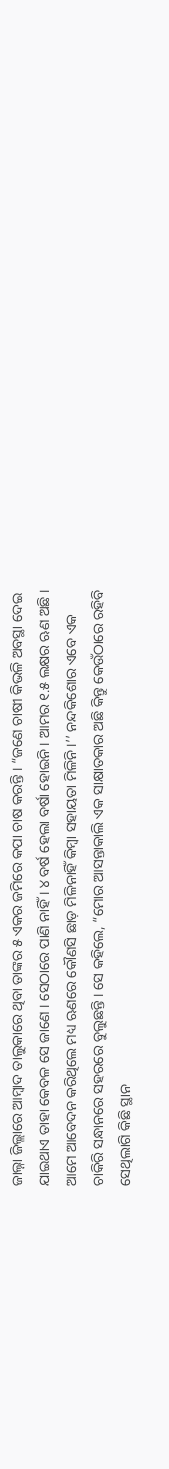ଜାଲ୍ନା ଜିଲ୍ଲାରେ ଆମ୍ବାଦ ତାଲୁକାରେ ଥିବା ତାଙ୍କର ୫ ଏକର ଜମିରେ କପା ଚାଷ କରନ୍ତି । “ଜଣେ ଚାଷୀ କିଭଳି ଅବସ୍ଥା ଦେଇ ଯାଇଥାଏ ତାହା କେବଳ ସେ ଜାଣେ । ସେଠାରେ ପାଣି ନାହିଁ । ୪ ବର୍ଷ ହେଲା ବର୍ଷା ହୋଇନି । ଆମର ୧.୫ ଲକ୍ଷର ଋଣ ଅଛି । ଆମେ ଆବେଦନ କରିଥିଲେ ମଧ୍ୟ ଋଣରେ କୌଣସି ଛାଡ଼ ମିଳିନାହିଁ କିମ୍ବା ସହାୟତା ମିଳିନି ।’’ ନନ୍ଦକିଶୋର ଏବେ ଏକ ଚାକିରି ସନ୍ଧାନରେ ସହରରେ ବୁଲୁଛନ୍ତି । ସେ କହିଲେ, “ମୋର ଆସନ୍ତାକାଲି ଏକ ସାକ୍ଷାତକାର ଅଛି କିନ୍ତୁ କେଉଁଠାରେ ରହିବି ସେଥିଲାଗି କିଛି ସ୍ଥାନ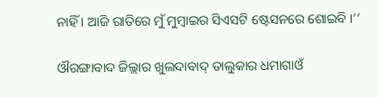ନାହିଁ । ଆଜି ରାତିରେ ମୁଁ ମୁମ୍ବାଇର ସିଏସଟି ଷ୍ଟେସନରେ ଶୋଇବି ।’’

ଔରଙ୍ଗାବାଦ ଜିଲ୍ଲାର ଖୁଲଦାବାଦ୍ ତାଲୁକାର ଧମାଗାଓଁ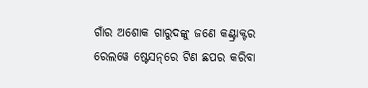ଗାଁର ଅଶୋକ ଗାରୁଦଙ୍କୁ ଜଣେ କଣ୍ଟ୍ରାକ୍ଟର ରେଲୱେ ଷ୍ଟେସନ୍‌ରେ ଟିଣ ଛପର କରିବା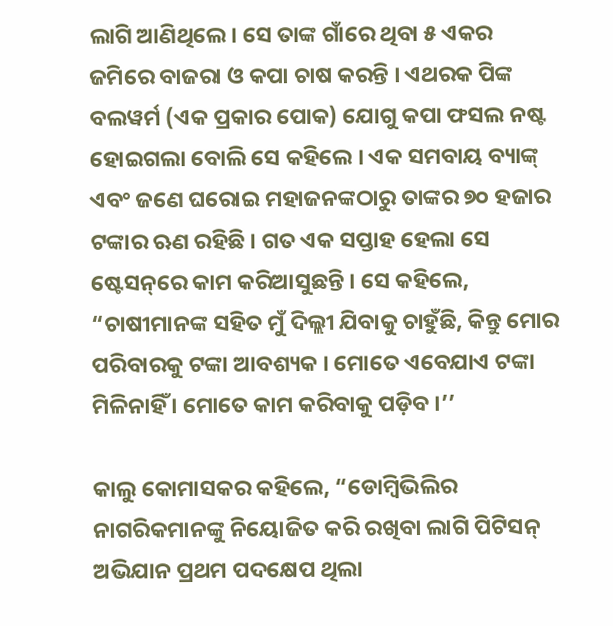ଲାଗି ଆଣିଥିଲେ। ସେ ତାଙ୍କ ଗାଁରେ ଥିବା ୫ ଏକର ଜମିରେ ବାଜରା ଓ କପା ଚାଷ କରନ୍ତି । ଏଥରକ ପିଙ୍କ ବଲୱର୍ମ (ଏକ ପ୍ରକାର ପୋକ) ଯୋଗୁ କପା ଫସଲ ନଷ୍ଟ ହୋଇଗଲା ବୋଲି ସେ କହିଲେ । ଏକ ସମବାୟ ବ୍ୟାଙ୍କ୍ ଏବଂ ଜଣେ ଘରୋଇ ମହାଜନଙ୍କଠାରୁ ତାଙ୍କର ୭୦ ହଜାର ଟଙ୍କାର ଋଣ ରହିଛି । ଗତ ଏକ ସପ୍ତାହ ହେଲା ସେ ଷ୍ଟେସନ୍‌ରେ କାମ କରିଆସୁଛନ୍ତି । ସେ କହିଲେ, “ଚାଷୀମାନଙ୍କ ସହିତ ମୁଁ ଦିଲ୍ଲୀ ଯିବାକୁ ଚାହୁଁଛି, କିନ୍ତୁ ମୋର ପରିବାରକୁ ଟଙ୍କା ଆବଶ୍ୟକ । ମୋତେ ଏବେଯାଏ ଟଙ୍କା ମିଳିନାହିଁ । ମୋତେ କାମ କରିବାକୁ ପଡ଼ିବ ।’’

କାଲୁ କୋମାସକର କହିଲେ, “ଡୋମ୍ବିଭିଲିର ନାଗରିକମାନଙ୍କୁ ନିୟୋଜିତ କରି ରଖିବା ଲାଗି ପିଟିସନ୍ ଅଭିଯାନ ପ୍ରଥମ ପଦକ୍ଷେପ ଥିଲା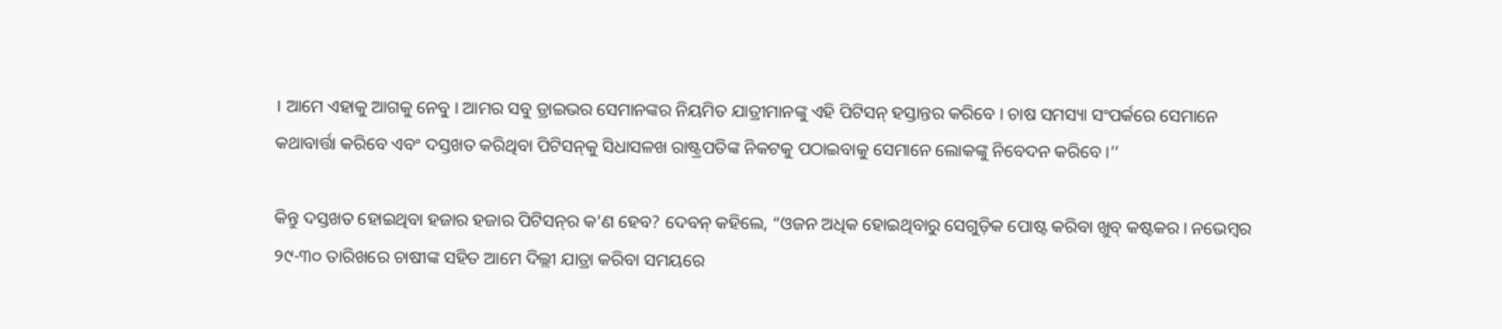। ଆମେ ଏହାକୁ ଆଗକୁ ନେବୁ । ଆମର ସବୁ ଡ୍ରାଇଭର ସେମାନଙ୍କର ନିୟମିତ ଯାତ୍ରୀମାନଙ୍କୁ ଏହି ପିଟିସନ୍ ହସ୍ତାନ୍ତର କରିବେ । ଚାଷ ସମସ୍ୟା ସଂପର୍କରେ ସେମାନେ କଥାବାର୍ତ୍ତା କରିବେ ଏବଂ ଦସ୍ତଖତ କରିଥିବା ପିଟିସନ୍‌କୁ ସିଧାସଳଖ ରାଷ୍ଟ୍ରପତିଙ୍କ ନିକଟକୁ ପଠାଇବାକୁ ସେମାନେ ଲୋକଙ୍କୁ ନିବେଦନ କରିବେ ।’’

କିନ୍ତୁ ଦସ୍ତଖତ ହୋଇଥିବା ହଜାର ହଜାର ପିଟିସନ୍‌ର କ’ଣ ହେବ? ଦେବନ୍ କହିଲେ, “ଓଜନ ଅଧିକ ହୋଇଥିବାରୁ ସେଗୁଡ଼ିକ ପୋଷ୍ଟ କରିବା ଖୁବ୍ କଷ୍ଟକର। ନଭେମ୍ବର ୨୯-୩୦ ତାରିଖରେ ଚାଷୀଙ୍କ ସହିତ ଆମେ ଦିଲ୍ଲୀ ଯାତ୍ରା କରିବା ସମୟରେ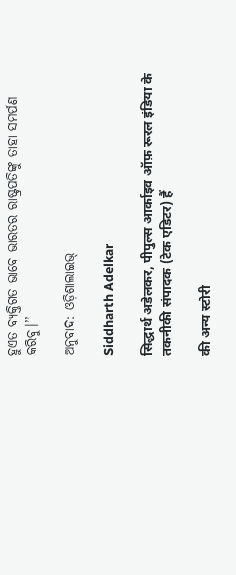ହୁଏତ ବ୍ୟକ୍ତିଗତ ଭାବେ ଭାରତର ରାଷ୍ଟ୍ରପତିଙ୍କୁ ତାହା ସମର୍ପଣ କରିବୁ।’’

ଅନୁବାଦ: ଓଡ଼ିଶାଲାଇଭ୍‍

Siddharth Adelkar

सिद्धार्थ अडेलकर, पीपुल्स आर्काइव ऑफ़ रूरल इंडिया के तकनीकी संपादक (टेक एडिटर) हैं

की अन्य स्टोरी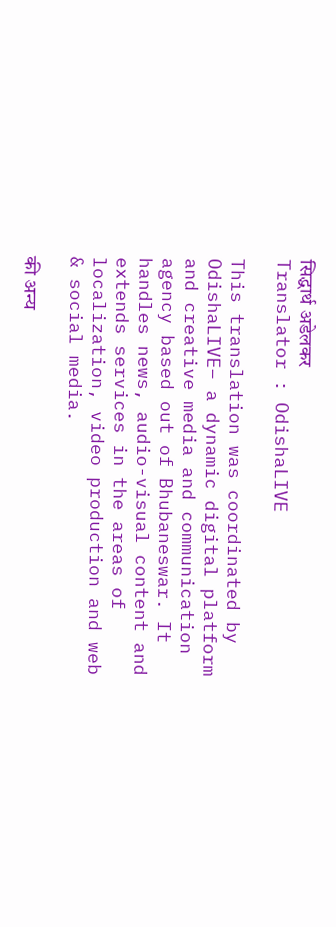सिद्धार्थ अडेलकर
Translator : OdishaLIVE

This translation was coordinated by OdishaLIVE– a dynamic digital platform and creative media and communication agency based out of Bhubaneswar. It handles news, audio-visual content and extends services in the areas of localization, video production and web & social media.

की अन्य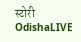स्टोरी OdishaLIVE